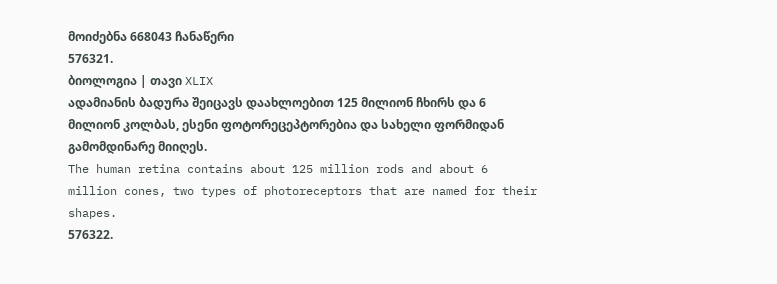მოიძებნა 668043 ჩანაწერი
576321.
ბიოლოგია | თავი XLIX
ადამიანის ბადურა შეიცავს დაახლოებით 125 მილიონ ჩხირს და 6 მილიონ კოლბას, ესენი ფოტორეცეპტორებია და სახელი ფორმიდან გამომდინარე მიიღეს.
The human retina contains about 125 million rods and about 6 million cones, two types of photoreceptors that are named for their shapes.
576322.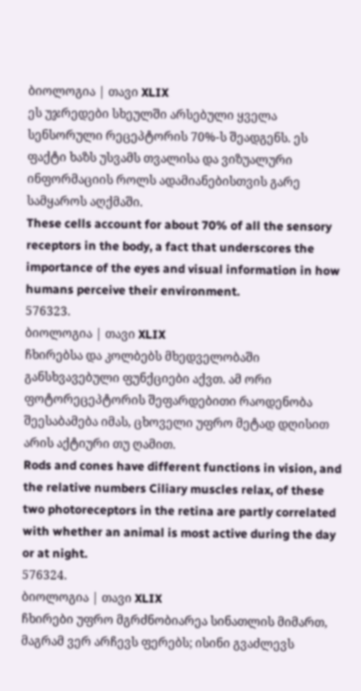ბიოლოგია | თავი XLIX
ეს უჯრედები სხეულში არსებული ყველა სენსორული რეცეპტორის 70%-ს შეადგენს. ეს ფაქტი ხაზს უსვამს თვალისა და ვიზუალური ინფორმაციის როლს ადამიანებისთვის გარე სამყაროს აღქმაში.
These cells account for about 70% of all the sensory receptors in the body, a fact that underscores the importance of the eyes and visual information in how humans perceive their environment.
576323.
ბიოლოგია | თავი XLIX
ჩხირებსა და კოლბებს მხედველობაში განსხვავებული ფუნქციები აქვთ. ამ ორი ფოტორეცეპტორის შეფარდებითი რაოდენობა შეესაბამება იმას, ცხოველი უფრო მეტად დღისით არის აქტიური თუ ღამით.
Rods and cones have different functions in vision, and the relative numbers Ciliary muscles relax, of these two photoreceptors in the retina are partly correlated with whether an animal is most active during the day or at night.
576324.
ბიოლოგია | თავი XLIX
ჩხირები უფრო მგრძნობიარეა სინათლის მიმართ, მაგრამ ვერ არჩევს ფერებს; ისინი გვაძლევს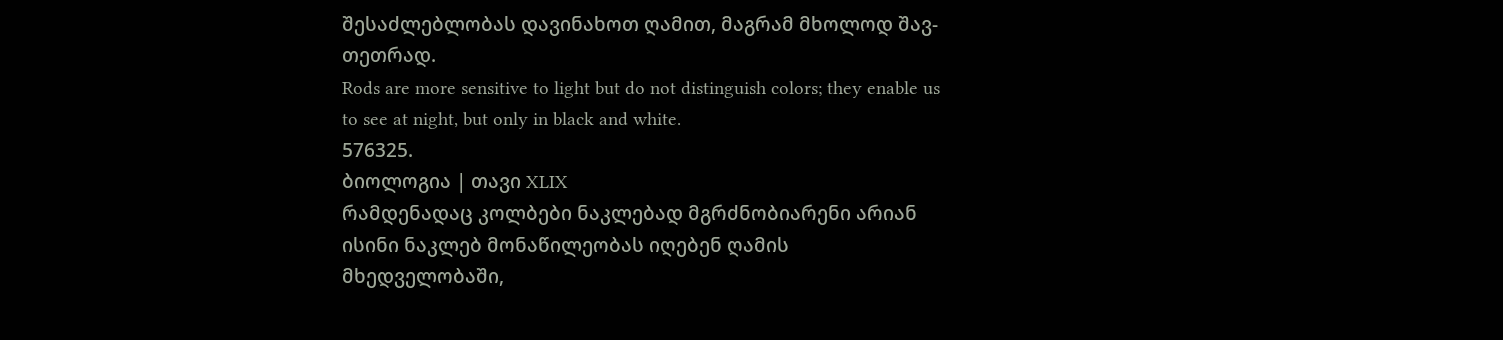შესაძლებლობას დავინახოთ ღამით, მაგრამ მხოლოდ შავ-თეთრად.
Rods are more sensitive to light but do not distinguish colors; they enable us to see at night, but only in black and white.
576325.
ბიოლოგია | თავი XLIX
რამდენადაც კოლბები ნაკლებად მგრძნობიარენი არიან ისინი ნაკლებ მონაწილეობას იღებენ ღამის მხედველობაში,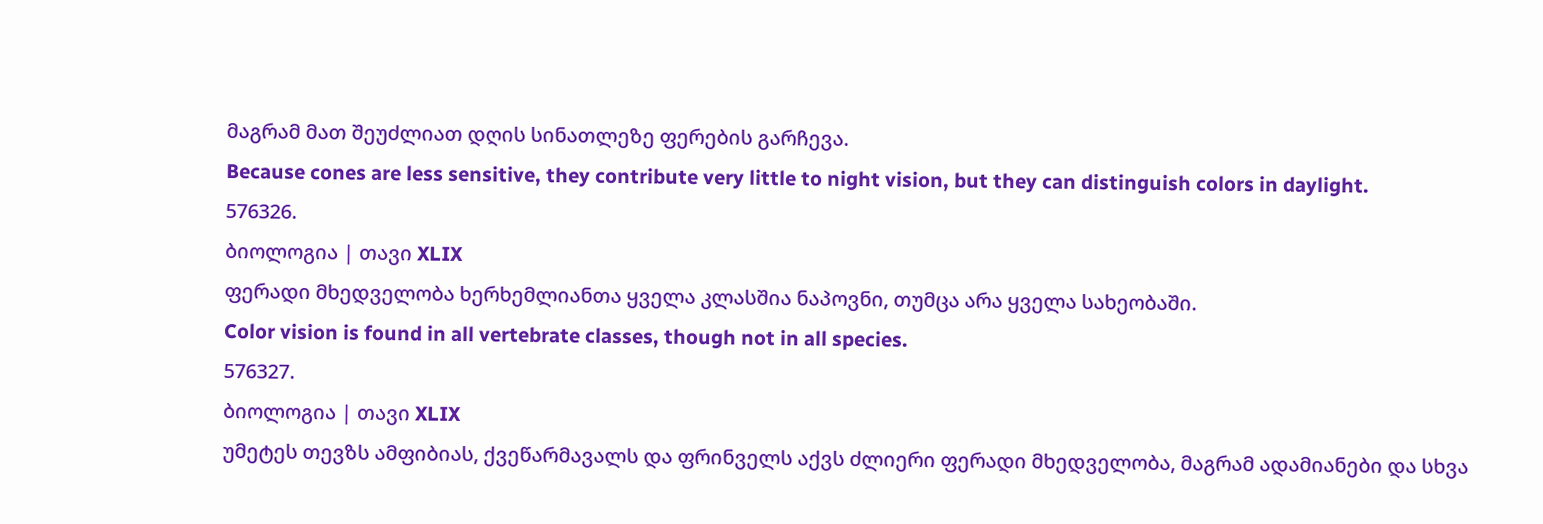მაგრამ მათ შეუძლიათ დღის სინათლეზე ფერების გარჩევა.
Because cones are less sensitive, they contribute very little to night vision, but they can distinguish colors in daylight.
576326.
ბიოლოგია | თავი XLIX
ფერადი მხედველობა ხერხემლიანთა ყველა კლასშია ნაპოვნი, თუმცა არა ყველა სახეობაში.
Color vision is found in all vertebrate classes, though not in all species.
576327.
ბიოლოგია | თავი XLIX
უმეტეს თევზს ამფიბიას, ქვეწარმავალს და ფრინველს აქვს ძლიერი ფერადი მხედველობა, მაგრამ ადამიანები და სხვა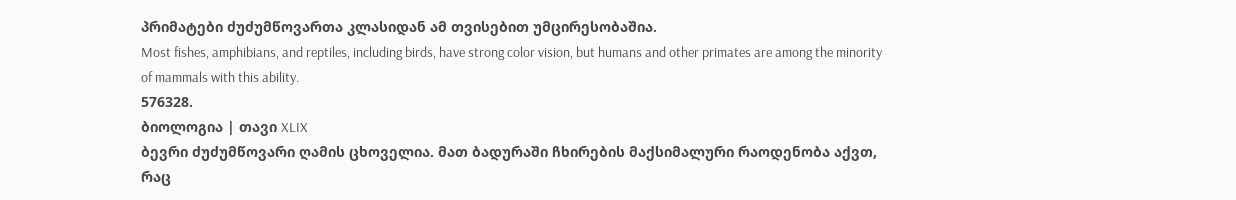პრიმატები ძუძუმწოვართა კლასიდან ამ თვისებით უმცირესობაშია.
Most fishes, amphibians, and reptiles, including birds, have strong color vision, but humans and other primates are among the minority of mammals with this ability.
576328.
ბიოლოგია | თავი XLIX
ბევრი ძუძუმწოვარი ღამის ცხოველია. მათ ბადურაში ჩხირების მაქსიმალური რაოდენობა აქვთ, რაც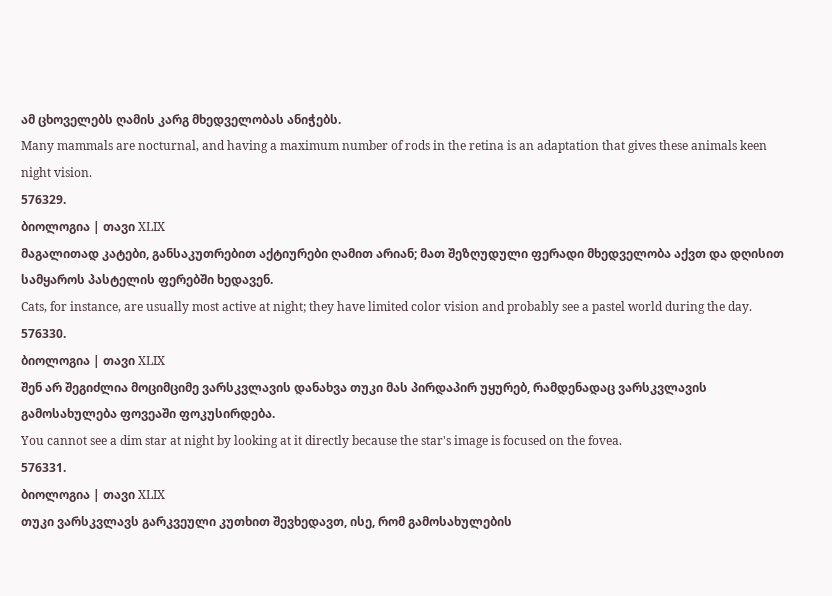ამ ცხოველებს ღამის კარგ მხედველობას ანიჭებს.
Many mammals are nocturnal, and having a maximum number of rods in the retina is an adaptation that gives these animals keen night vision.
576329.
ბიოლოგია | თავი XLIX
მაგალითად კატები, განსაკუთრებით აქტიურები ღამით არიან; მათ შეზღუდული ფერადი მხედველობა აქვთ და დღისით სამყაროს პასტელის ფერებში ხედავენ.
Cats, for instance, are usually most active at night; they have limited color vision and probably see a pastel world during the day.
576330.
ბიოლოგია | თავი XLIX
შენ არ შეგიძლია მოციმციმე ვარსკვლავის დანახვა თუკი მას პირდაპირ უყურებ, რამდენადაც ვარსკვლავის გამოსახულება ფოვეაში ფოკუსირდება.
You cannot see a dim star at night by looking at it directly because the star's image is focused on the fovea.
576331.
ბიოლოგია | თავი XLIX
თუკი ვარსკვლავს გარკვეული კუთხით შევხედავთ, ისე, რომ გამოსახულების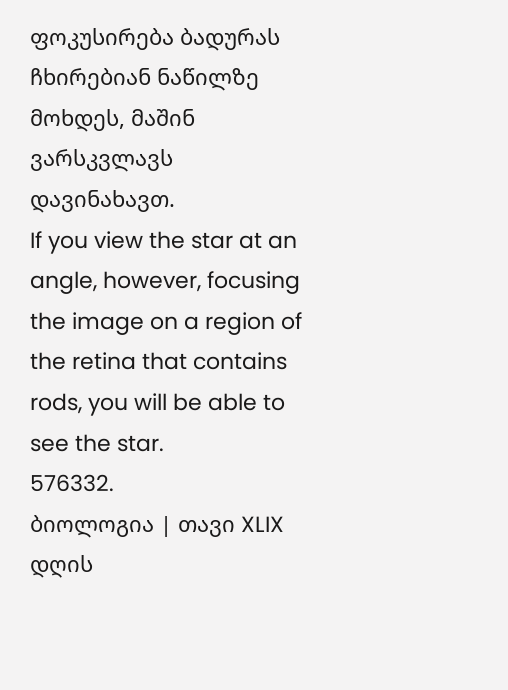ფოკუსირება ბადურას ჩხირებიან ნაწილზე მოხდეს, მაშინ ვარსკვლავს დავინახავთ.
If you view the star at an angle, however, focusing the image on a region of the retina that contains rods, you will be able to see the star.
576332.
ბიოლოგია | თავი XLIX
დღის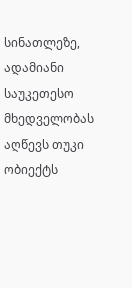სინათლეზე, ადამიანი საუკეთესო მხედველობას აღწევს თუკი ობიექტს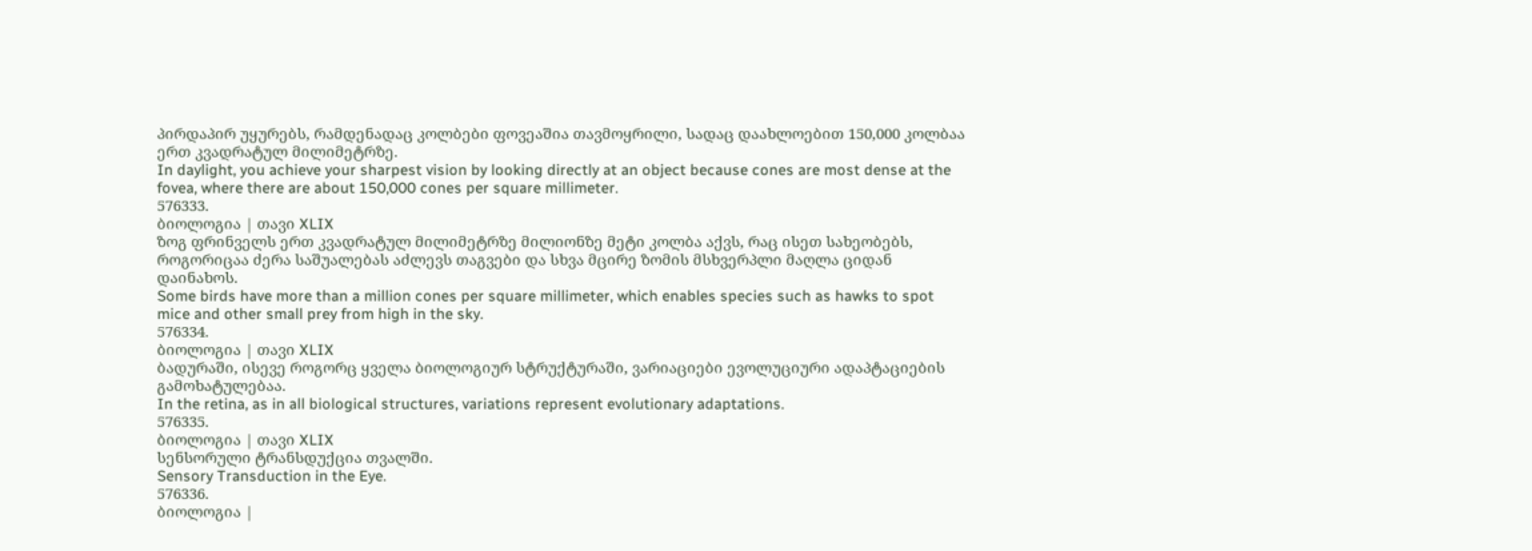პირდაპირ უყურებს, რამდენადაც კოლბები ფოვეაშია თავმოყრილი, სადაც დაახლოებით 150,000 კოლბაა ერთ კვადრატულ მილიმეტრზე.
In daylight, you achieve your sharpest vision by looking directly at an object because cones are most dense at the fovea, where there are about 150,000 cones per square millimeter.
576333.
ბიოლოგია | თავი XLIX
ზოგ ფრინველს ერთ კვადრატულ მილიმეტრზე მილიონზე მეტი კოლბა აქვს, რაც ისეთ სახეობებს, როგორიცაა ძერა საშუალებას აძლევს თაგვები და სხვა მცირე ზომის მსხვერპლი მაღლა ციდან დაინახოს.
Some birds have more than a million cones per square millimeter, which enables species such as hawks to spot mice and other small prey from high in the sky.
576334.
ბიოლოგია | თავი XLIX
ბადურაში, ისევე როგორც ყველა ბიოლოგიურ სტრუქტურაში, ვარიაციები ევოლუციური ადაპტაციების გამოხატულებაა.
In the retina, as in all biological structures, variations represent evolutionary adaptations.
576335.
ბიოლოგია | თავი XLIX
სენსორული ტრანსდუქცია თვალში.
Sensory Transduction in the Eye.
576336.
ბიოლოგია |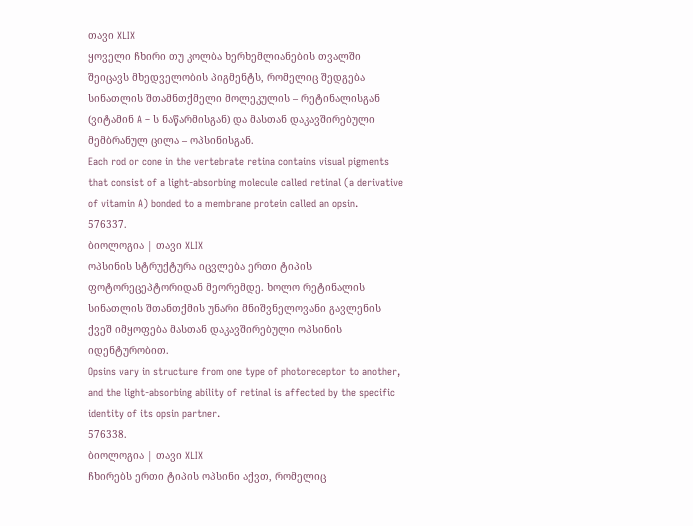თავი XLIX
ყოველი ჩხირი თუ კოლბა ხერხემლიანების თვალში შეიცავს მხედველობის პიგმენტს, რომელიც შედგება სინათლის შთამნთქმელი მოლეკულის – რეტინალისგან (ვიტამინ A – ს ნაწარმისგან) და მასთან დაკავშირებული მემბრანულ ცილა – ოპსინისგან.
Each rod or cone in the vertebrate retina contains visual pigments that consist of a light-absorbing molecule called retinal (a derivative of vitamin A) bonded to a membrane protein called an opsin.
576337.
ბიოლოგია | თავი XLIX
ოპსინის სტრუქტურა იცვლება ერთი ტიპის ფოტორეცეპტორიდან მეორემდე. ხოლო რეტინალის სინათლის შთანთქმის უნარი მნიშვნელოვანი გავლენის ქვეშ იმყოფება მასთან დაკავშირებული ოპსინის იდენტურობით.
Opsins vary in structure from one type of photoreceptor to another, and the light-absorbing ability of retinal is affected by the specific identity of its opsin partner.
576338.
ბიოლოგია | თავი XLIX
ჩხირებს ერთი ტიპის ოპსინი აქვთ, რომელიც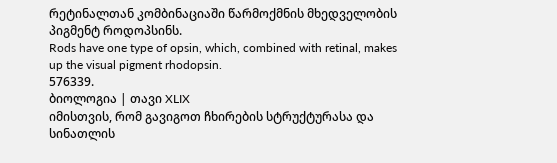რეტინალთან კომბინაციაში წარმოქმნის მხედველობის პიგმენტ როდოპსინს.
Rods have one type of opsin, which, combined with retinal, makes up the visual pigment rhodopsin.
576339.
ბიოლოგია | თავი XLIX
იმისთვის, რომ გავიგოთ ჩხირების სტრუქტურასა და სინათლის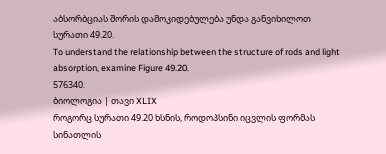აბსორბციას შორის დამოკიდებულება უნდა განვიხილოთ სურათი 49.20.
To understand the relationship between the structure of rods and light absorption, examine Figure 49.20.
576340.
ბიოლოგია | თავი XLIX
როგორც სურათი 49.20 ხსნის, როდოპსინი იცვლის ფორმას სინათლის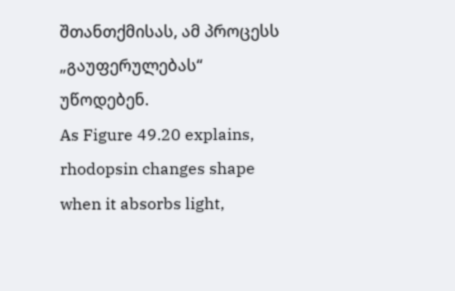შთანთქმისას, ამ პროცესს „გაუფერულებას“ უწოდებენ.
As Figure 49.20 explains, rhodopsin changes shape when it absorbs light,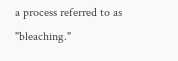a process referred to as "bleaching."